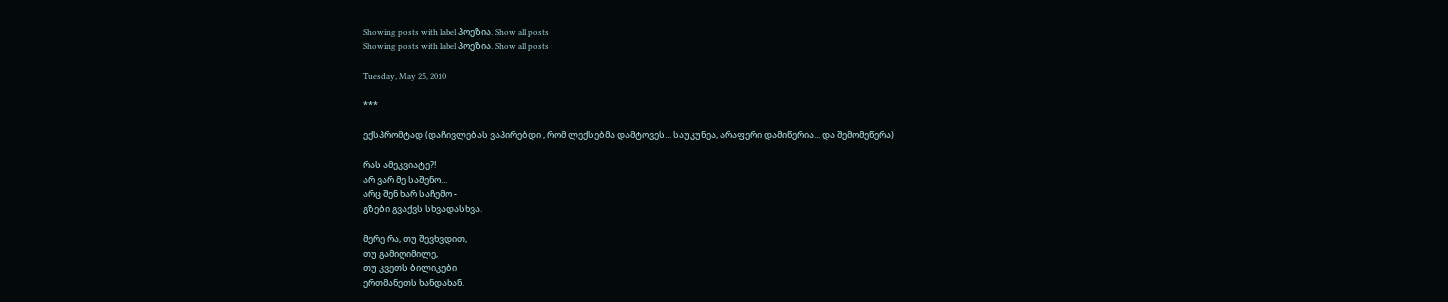Showing posts with label პოეზია. Show all posts
Showing posts with label პოეზია. Show all posts

Tuesday, May 25, 2010

***

ექსპრომტად (დაჩივლებას ვაპირებდი , რომ ლექსებმა დამტოვეს... საუკუნეა, არაფერი დამიწერია... და შემომეწერა)

რას ამეკვიატე?!
არ ვარ მე საშენო...
არც შენ ხარ საჩემო -
გზები გვაქვს სხვადასხვა.

მერე რა, თუ შევხვდით,
თუ გამიღიმილე,
თუ კვეთს ბილიკები
ერთმანეთს ხანდახან.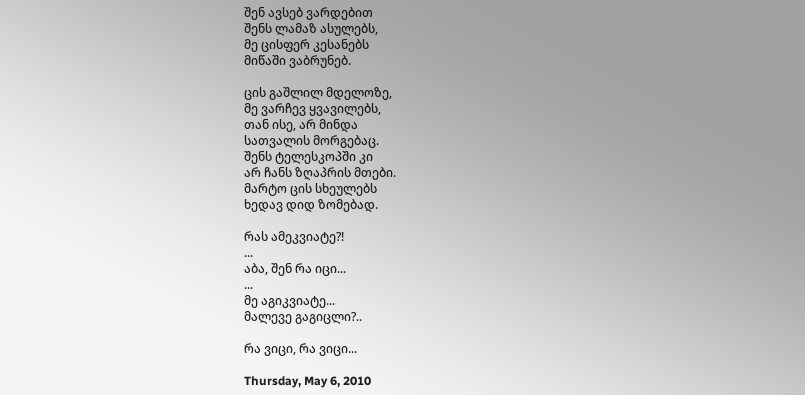შენ ავსებ ვარდებით
შენს ლამაზ ასულებს,
მე ცისფერ კესანებს
მიწაში ვაბრუნებ.

ცის გაშლილ მდელოზე,
მე ვარჩევ ყვავილებს,
თან ისე, არ მინდა
სათვალის მორგებაც.
შენს ტელესკოპში კი
არ ჩანს ზღაპრის მთები.
მარტო ცის სხეულებს
ხედავ დიდ ზომებად.

რას ამეკვიატე?!
...
აბა, შენ რა იცი...
...
მე აგიკვიატე...
მალევე გაგიცლი?..

რა ვიცი, რა ვიცი...

Thursday, May 6, 2010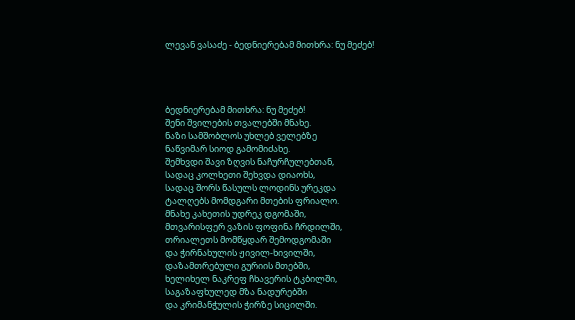ლევან ვასაძე - ბედნიერებამ მითხრა: ნუ მეძებ!




ბედნიერებამ მითხრა: ნუ მეძებ!
შენი შვილების თვალებში მნახე.
ნაზი სამშობლოს უხლებ ველებზე
ნაწვიმარ სიოდ გამომიძახე.
შემხვდი შავი ზღვის ნაჩურჩულებთან,
სადაც კოლხეთი შეხვდა დიაოხს,
სადაც შორს წასულს ლოდინს ურეკდა
ტალღებს მომდგარი მთების ფრიალო.
მნახე კახეთის უდრეკ დგომაში,
მთვარისფერ ვაზის ფოფინა ჩრდილში,
თრიალეთს მომწყდარ შემოდგომაში
და ჭირნახულის ჟივილ-ხივილში,
დაზამთრებული გურიის მთებში,
ხელიხელ ნაკრეფ ჩხავერის ტკბილში,
საგაზაფხულედ მზა ნადურებში
და კრიმანჭულის ჭირზე სიცილში.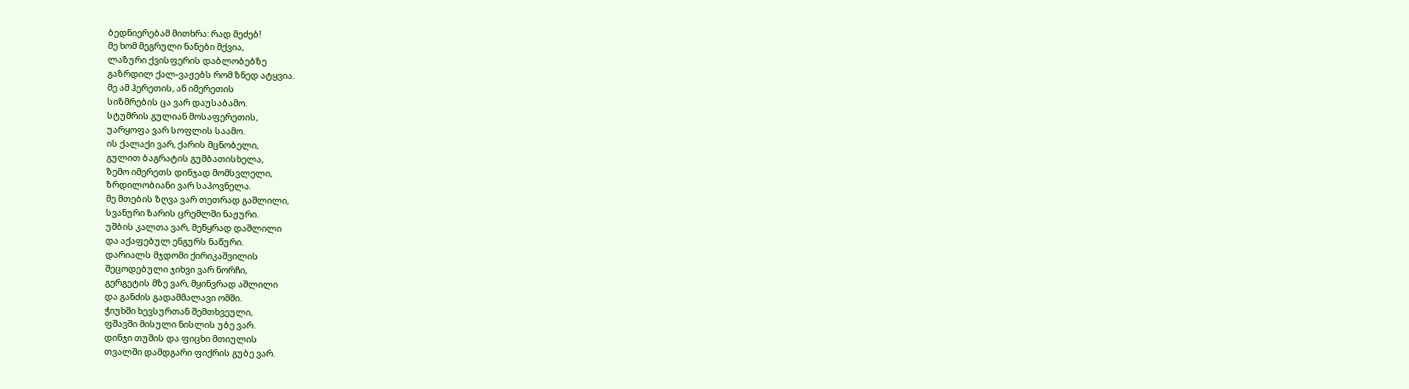ბედნიერებამ მითხრა: რად მეძებ!
მე ხომ მეგრული ნანები მქვია,
ლაზური ქვისფერის დაბლობებზე
გაზრდილ ქალ-ვაჟებს რომ ზნედ ატყვია.
მე ამ ჰერეთის, ან იმერეთის
სიზმრების ცა ვარ დაუსაბამო.
სტუმრის გულიან მოსაფერეთის,
უარყოფა ვარ სოფლის საამო.
ის ქალაქი ვარ, ქარის მცნობელი,
გულით ბაგრატის გუმბათისხელა,
ზემო იმერეთს დინჯად მომსვლელი,
ზრდილობიანი ვარ საპოვნელა.
მე მთების ზღვა ვარ თეთრად გაშლილი,
სვანური ზარის ცრემლში ნაჟური.
უშბის კალთა ვარ, მეწყრად დაშლილი
და აქაფებულ ენგურს ნაწური.
დარიალს მჯდომი ქირიკაშვილის
შეცოდებული ჯიხვი ვარ ნორჩი,
გერგეტის მზე ვარ, მყინვრად აშლილი
და განძის გადამმალავი ომში.
ჭიუხში ხევსურთან შემთხვეული,
ფშავში მისული ნისლის უბე ვარ.
დინჯი თუშის და ფიცხი მთიულის
თვალში დამდგარი ფიქრის გუბე ვარ.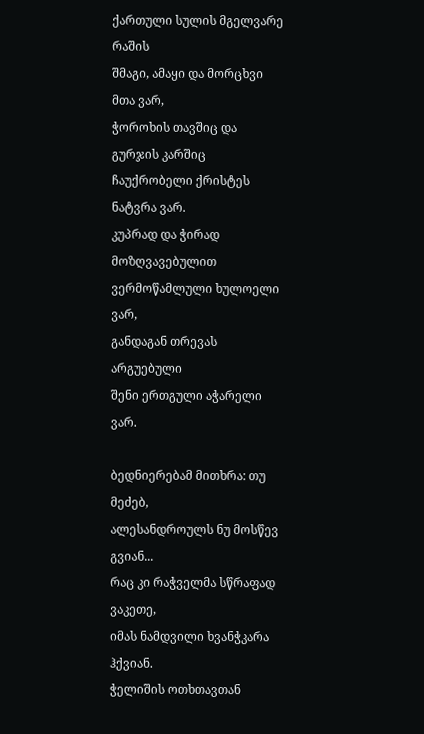ქართული სულის მგელვარე რაშის
შმაგი, ამაყი და მორცხვი მთა ვარ,
ჭოროხის თავშიც და გურჯის კარშიც
ჩაუქრობელი ქრისტეს ნატვრა ვარ.
კუპრად და ჭირად მოზღვავებულით
ვერმოწამლული ხულოელი ვარ,
განდაგან თრევას არგუებული
შენი ერთგული აჭარელი ვარ.

ბედნიერებამ მითხრა: თუ მეძებ,
ალესანდროულს ნუ მოსწევ გვიან...
რაც კი რაჭველმა სწრაფად ვაკეთე,
იმას ნამდვილი ხვანჭკარა ჰქვიან.
ჭელიშის ოთხთავთან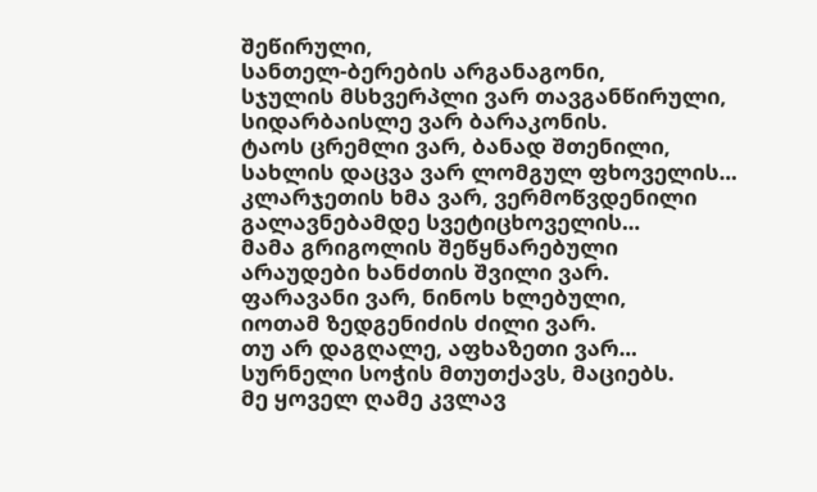შეწირული,
სანთელ-ბერების არგანაგონი,
სჯულის მსხვერპლი ვარ თავგანწირული,
სიდარბაისლე ვარ ბარაკონის.
ტაოს ცრემლი ვარ, ბანად შთენილი,
სახლის დაცვა ვარ ლომგულ ფხოველის...
კლარჯეთის ხმა ვარ, ვერმოწვდენილი
გალავნებამდე სვეტიცხოველის...
მამა გრიგოლის შეწყნარებული
არაუდები ხანძთის შვილი ვარ.
ფარავანი ვარ, ნინოს ხლებული,
იოთამ ზედგენიძის ძილი ვარ.
თუ არ დაგღალე, აფხაზეთი ვარ...
სურნელი სოჭის მთუთქავს, მაციებს.
მე ყოველ ღამე კვლავ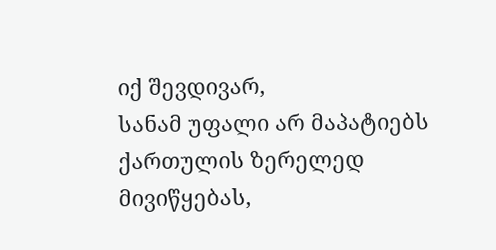იქ შევდივარ,
სანამ უფალი არ მაპატიებს
ქართულის ზერელედ მივიწყებას,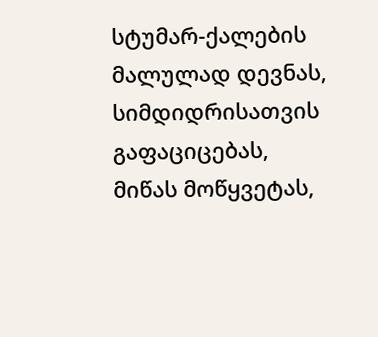სტუმარ-ქალების მალულად დევნას,
სიმდიდრისათვის გაფაციცებას,
მიწას მოწყვეტას,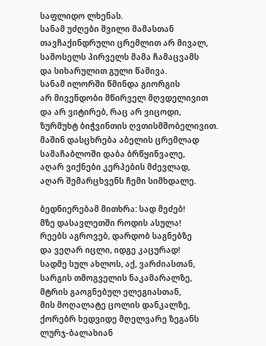საფლიდო ლხენას.
სანამ უძღები შვილი მამასთან
თავჩაქინდრული ცრემლით არ მივალ,
სამოსელს პირველს მამა ჩამაცვამს
და სიხარულით გული წამივა.
სანამ ილორში წმინდა გიორგის
არ მივენდობი მწირველ მღვდელივით
და არ ვიტირებ, რაც არ ვიცოდი,
ზურმუხტ ბიჭვინთის ღვთისმშობელივით.
მაშინ დასცხრება აბელის ცრემლად
სამაჩაბლოში დაბა ბრწყინვალე,
აღარ ვიქნები კერპების მძევლად,
აღარ შემარცხვენს ჩემი სიმხდალე.

ბედნიერებამ მითხრა: სად მეძებ!
მზე დასავლეთში როდის ასულა!
რეებს აგროვებ, დარდობ საგნებზე
და ვეღარ იცლი, იდგე კაცურად!
სადმე სულ ახლოს, აქ, ვარძიასთან,
სარგის თმოგველის ნაკამარალზე,
მტრის გაოგნებულ ელეგიასთან,
მის მოღალატე ცოლის დანკალზე,
ქორებრ ხედვიდე მღელვარე ზეგანს
ლურჯ-ბალახიან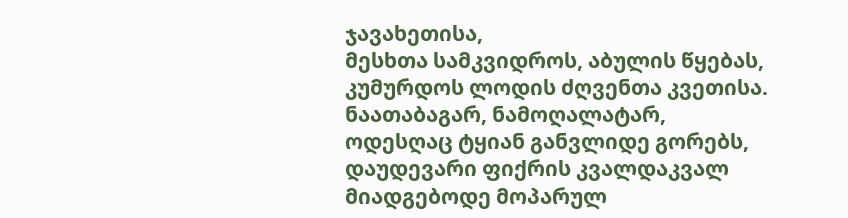ჯავახეთისა,
მესხთა სამკვიდროს, აბულის წყებას,
კუმურდოს ლოდის ძღვენთა კვეთისა.
ნაათაბაგარ, ნამოღალატარ,
ოდესღაც ტყიან განვლიდე გორებს,
დაუდევარი ფიქრის კვალდაკვალ
მიადგებოდე მოპარულ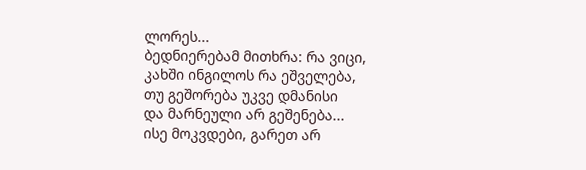ლორეს...
ბედნიერებამ მითხრა: რა ვიცი,
კახში ინგილოს რა ეშველება,
თუ გეშორება უკვე დმანისი
და მარნეული არ გეშენება...
ისე მოკვდები, გარეთ არ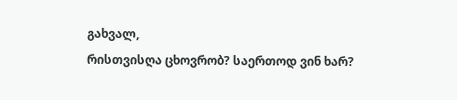გახვალ,
რისთვისღა ცხოვრობ? საერთოდ ვინ ხარ?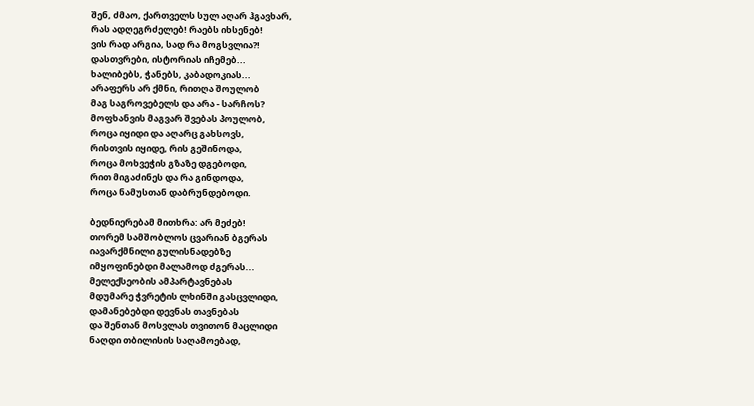შენ, ძმაო, ქართველს სულ აღარ ჰგავხარ,
რას ადღეგრძელებ! რაებს იხსენებ!
ვის რად არგია, სად რა მოგსვლია?!
დასთვრები, ისტორიას იჩემებ...
ხალიბებს, ჭანებს, კაბადოკიას...
არაფერს არ ქმნი, რითღა შოულობ
მაგ საგროვებელს და არა - სარჩოს?
მოფხანვის მაგვარ შვებას პოულობ,
როცა იყიდი და აღარც გახსოვს,
რისთვის იყიდე, რის გეშინოდა,
როცა მოხვეჭის გზაზე დგებოდი,
რით მიგაძინეს და რა გინდოდა,
როცა ნამუსთან დაბრუნდებოდი.

ბედნიერებამ მითხრა: არ მეძებ!
თორემ სამშობლოს ცვარიან ბგერას
იავარქმნილი გულისნადებზე
იმყოფინებდი მალამოდ ძგერას...
მელექსეობის ამპარტავნებას
მდუმარე ჭვრეტის ლხინში გასცვლიდი,
დამანებებდი დევნას თავნებას
და შენთან მოსვლას თვითონ მაცლიდი
ნაღდი თბილისის საღამოებად,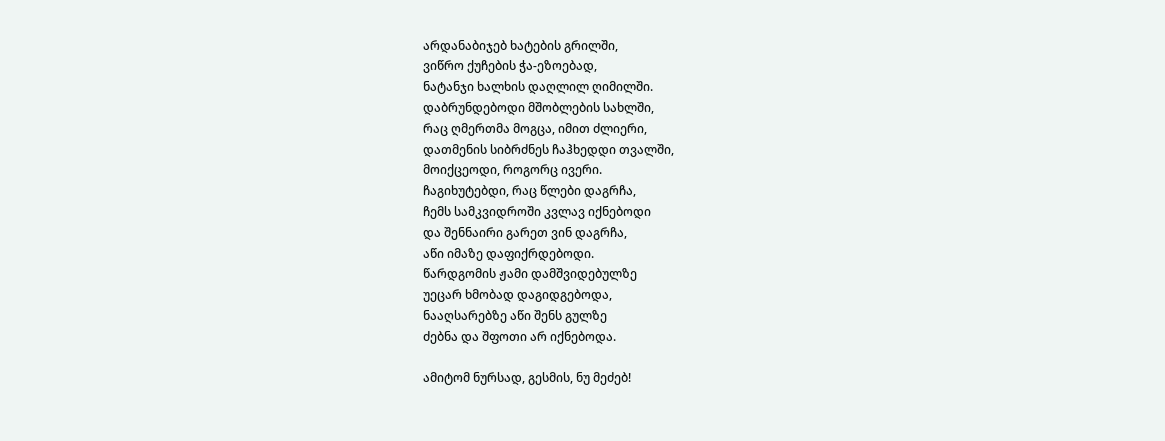არდანაბიჯებ ხატების გრილში,
ვიწრო ქუჩების ჭა-ეზოებად,
ნატანჯი ხალხის დაღლილ ღიმილში.
დაბრუნდებოდი მშობლების სახლში,
რაც ღმერთმა მოგცა, იმით ძლიერი,
დათმენის სიბრძნეს ჩაჰხედდი თვალში,
მოიქცეოდი, როგორც ივერი.
ჩაგიხუტებდი, რაც წლები დაგრჩა,
ჩემს სამკვიდროში კვლავ იქნებოდი
და შენნაირი გარეთ ვინ დაგრჩა,
აწი იმაზე დაფიქრდებოდი.
წარდგომის ჟამი დამშვიდებულზე
უეცარ ხმობად დაგიდგებოდა,
ნააღსარებზე აწი შენს გულზე
ძებნა და შფოთი არ იქნებოდა.

ამიტომ ნურსად, გესმის, ნუ მეძებ!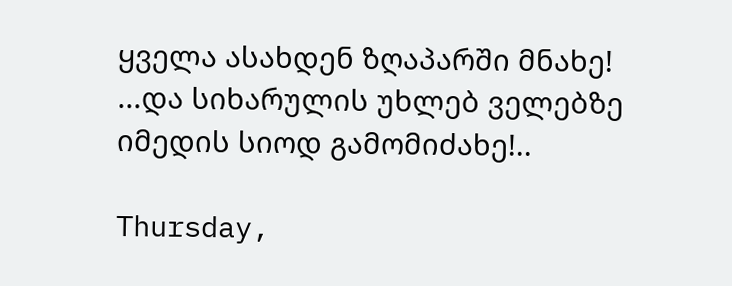ყველა ასახდენ ზღაპარში მნახე!
...და სიხარულის უხლებ ველებზე
იმედის სიოდ გამომიძახე!..

Thursday,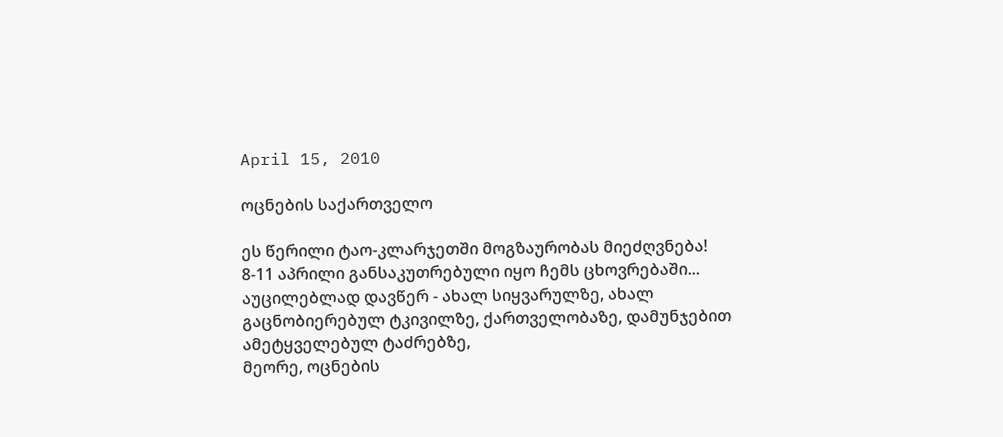April 15, 2010

ოცნების საქართველო

ეს წერილი ტაო-კლარჯეთში მოგზაურობას მიეძღვნება!
8-11 აპრილი განსაკუთრებული იყო ჩემს ცხოვრებაში...
აუცილებლად დავწერ - ახალ სიყვარულზე, ახალ გაცნობიერებულ ტკივილზე, ქართველობაზე, დამუნჯებით ამეტყველებულ ტაძრებზე,
მეორე, ოცნების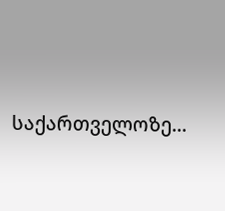საქართველოზე...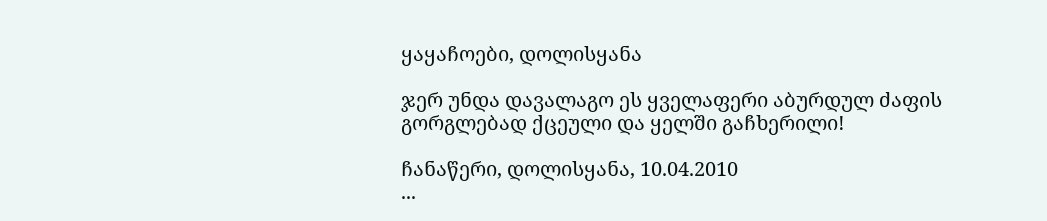ყაყაჩოები, დოლისყანა

ჯერ უნდა დავალაგო ეს ყველაფერი აბურდულ ძაფის გორგლებად ქცეული და ყელში გაჩხერილი!

ჩანაწერი, დოლისყანა, 10.04.2010
...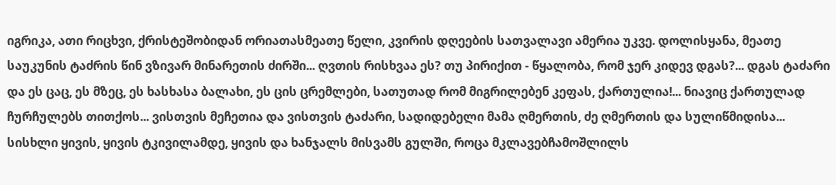იგრიკა, ათი რიცხვი, ქრისტეშობიდან ორიათასმეათე წელი, კვირის დღეების სათვალავი ამერია უკვე. დოლისყანა, მეათე საუკუნის ტაძრის წინ ვზივარ მინარეთის ძირში... ღვთის რისხვაა ეს? თუ პირიქით - წყალობა, რომ ჯერ კიდევ დგას?... დგას ტაძარი და ეს ცაც, ეს მზეც, ეს ხასხასა ბალახი, ეს ცის ცრემლები, სათუთად რომ მიგრილებენ კეფას, ქართულია!... ნიავიც ქართულად ჩურჩულებს თითქოს... ვისთვის მეჩეთია და ვისთვის ტაძარი, სადიდებელი მამა ღმერთის, ძე ღმერთის და სულიწმიდისა...
სისხლი ყივის, ყივის ტკივილამდე, ყივის და ხანჯალს მისვამს გულში, როცა მკლავებჩამოშლილს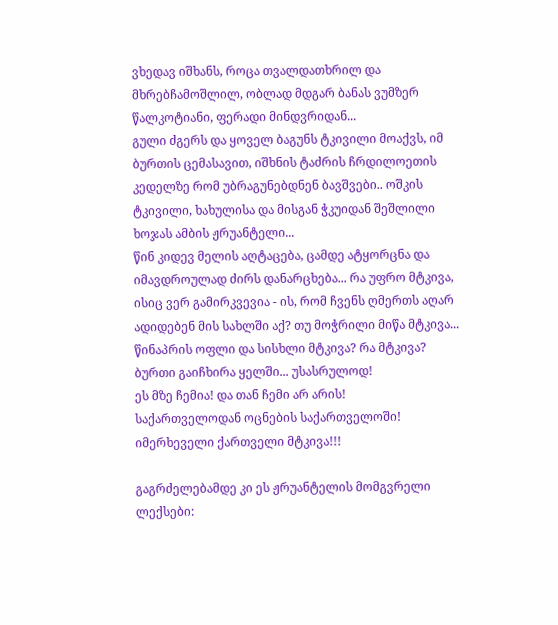ვხედავ იშხანს, როცა თვალდათხრილ და მხრებჩამოშლილ, ობლად მდგარ ბანას ვუმზერ წალკოტიანი, ფერადი მინდვრიდან...
გული ძგერს და ყოველ ბაგუნს ტკივილი მოაქვს, იმ ბურთის ცემასავით, იშხნის ტაძრის ჩრდილოეთის კედელზე რომ უბრაგუნებდნენ ბავშვები.. ოშკის ტკივილი, ხახულისა და მისგან ჭკუიდან შეშლილი ხოჯას ამბის ჟრუანტელი...
წინ კიდევ მელის აღტაცება, ცამდე ატყორცნა და იმავდროულად ძირს დანარცხება... რა უფრო მტკივა, ისიც ვერ გამირკვევია - ის, რომ ჩვენს ღმერთს აღარ ადიდებენ მის სახლში აქ? თუ მოჭრილი მიწა მტკივა... წინაპრის ოფლი და სისხლი მტკივა? რა მტკივა?
ბურთი გაიჩხირა ყელში... უსასრულოდ!
ეს მზე ჩემია! და თან ჩემი არ არის!
საქართველოდან ოცნების საქართველოში!
იმერხეველი ქართველი მტკივა!!!

გაგრძელებამდე კი ეს ჟრუანტელის მომგვრელი ლექსები: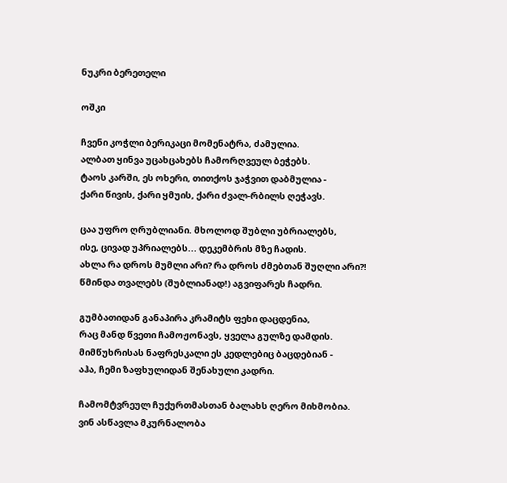ნუკრი ბერეთელი

ოშკი

ჩვენი კოჭლი ბერიკაცი მომენატრა, ძამულია.
ალბათ ყინვა უცახცახებს ჩამორღვეულ ბეჭებს.
ტაოს კარში, ეს ოხერი, თითქოს ჯაჭვით დაბმულია -
ქარი წივის, ქარი ყმუის, ქარი ძვალ-რბილს ღეჭავს.

ცაა უფრო ღრუბლიანი. მხოლოდ შუბლი უბრიალებს,
ისე, ცივად უპრიალებს... დეკემბრის მზე ჩადის.
ახლა რა დროს მუმლი არი? რა დროს ძმებთან შუღლი არი?!
წმინდა თვალებს (შუბლიანად!) აგვიფარეს ჩადრი.

გუმბათიდან განაპირა კრამიტს ფეხი დაცდენია,
რაც მანდ წვეთი ჩამოჟონავს, ყველა გულზე დამდის.
მიმწუხრისას ნაფრესკალი ეს კედლებიც ბაცდებიან -
აჰა, ჩემი ზაფხულიდან შენახული კადრი.

ჩამომტვრეულ ჩუქურთმასთან ბალახს ღერო მიხმობია.
ვინ ასწავლა მკურნალობა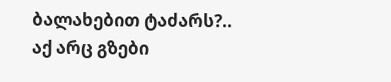ბალახებით ტაძარს?..
აქ არც გზები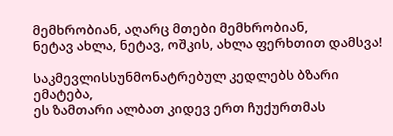მემხრობიან, აღარც მთები მემხრობიან,
ნეტავ ახლა, ნეტავ, ოშკის, ახლა ფერხთით დამსვა!

საკმევლისსუნმონატრებულ კედლებს ბზარი ემატება,
ეს ზამთარი ალბათ კიდევ ერთ ჩუქურთმას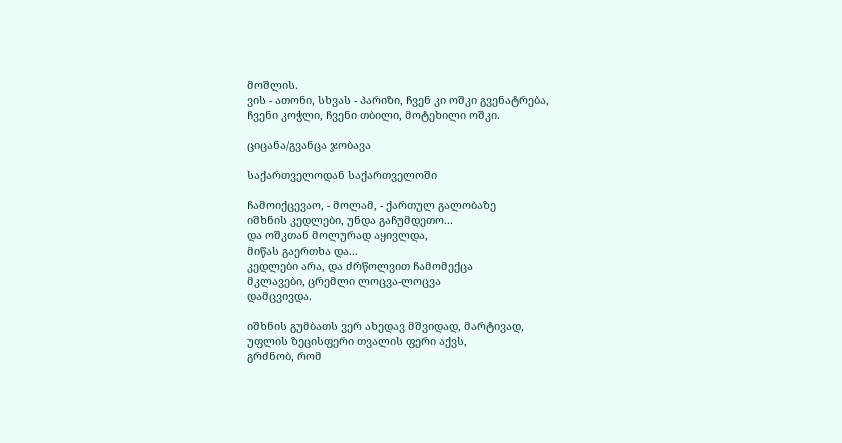მოშლის.
ვის - ათონი, სხვას - პარიზი, ჩვენ კი ოშკი გვენატრება,
ჩვენი კოჭლი, ჩვენი თბილი, მოტეხილი ოშკი.

ციცანა/გვანცა ჯობავა

საქართველოდან საქართველოში

ჩამოიქცევაო, - მოლამ, - ქართულ გალობაზე
იშხნის კედლები, უნდა გაჩუმდეთო...
და ოშკთან მოლურად აყივლდა,
მიწას გაერთხა და...
კედლები არა, და ძრწოლვით ჩამომექცა
მკლავები, ცრემლი ლოცვა-ლოცვა
დამცვივდა.

იშხნის გუმბათს ვერ ახედავ მშვიდად, მარტივად,
უფლის ზეცისფერი თვალის ფერი აქვს,
გრძნობ, რომ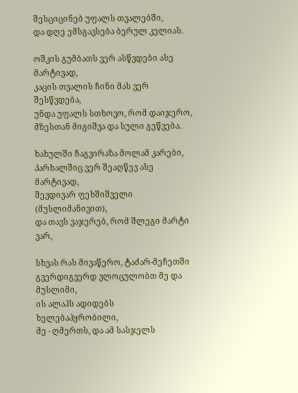შესციცინებ უფალს თვალებში,
და დღე ემსგავსება ბერულ კელიას.

ოშკის გუმბათს ვერ ასწვდები ასე მარტივად,
კაცის თვალის ჩინი მას ვერ შესწვდება,
უნდა უფალს სთხოვო, რომ დაიჯერო,
მზესთან მიგიშვა და სული გეწვება.

ხახულში ჩაგვირაზა მოლამ კარები,
პარხალშიც ვერ შეაღწევ ასე მარტივად,
შევდივარ ფეხშიშველი (მუსლიმანივით),
და თავს ვაჯერებ, რომ შლეგი მარტი ვარ,

სხვას რას მივაწერო, ტაძარ-მეჩეთში
გვერდიგვერდ ვლოცულობთ მე და მუსლიმი,
ის ალაჰს ადიდებს ხელებაპყრობილი,
მე - ღმერთს, და ამ სასჯელს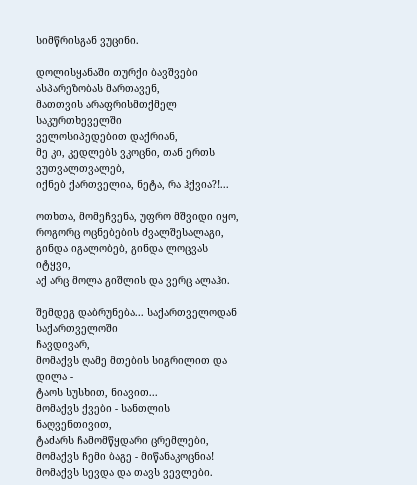სიმწრისგან ვუცინი.

დოლისყანაში თურქი ბავშვები ასპარეზობას მართავენ,
მათთვის არაფრისმთქმელ საკურთხეველში
ველოსიპედებით დაქრიან,
მე კი, კედლებს ვკოცნი, თან ერთს ვუთვალთვალებ,
იქნებ ქართველია, ნეტა, რა ჰქვია?!...

ოთხთა, მომეჩვენა, უფრო მშვიდი იყო,
როგორც ოცნებების ძვალშესალაგი,
გინდა იგალობებ, გინდა ლოცვას იტყვი,
აქ არც მოლა გიშლის და ვერც ალაჰი.

შემდეგ დაბრუნება... საქართველოდან საქართველოში
ჩავდივარ,
მომაქვს ღამე მთების სიგრილით და დილა -
ტაოს სუსხით, ნიავით...
მომაქვს ქვები - სანთლის ნაღვენთივით,
ტაძარს ჩამომწყდარი ცრემლები,
მომაქვს ჩემი ბაგე - მიწანაკოცნია!
მომაქვს სევდა და თავს ვევლები.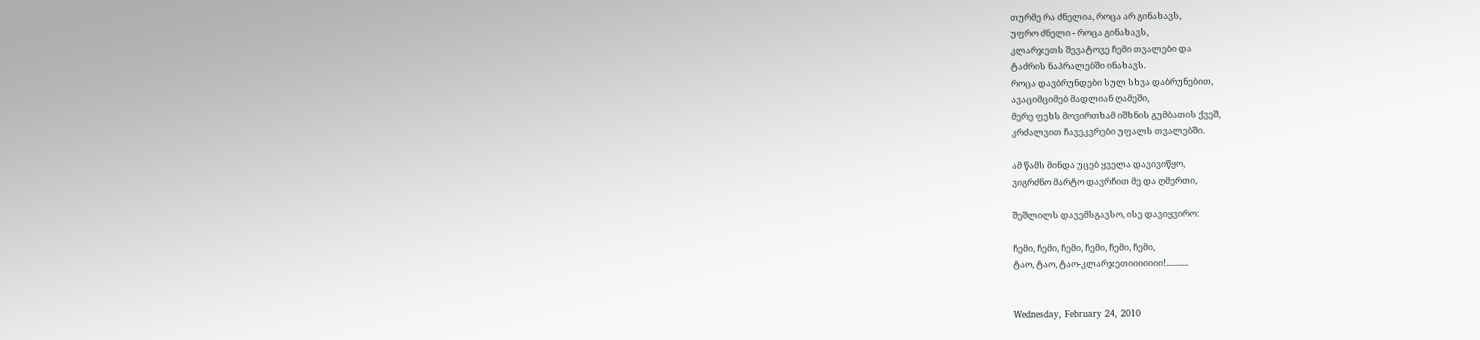თურმე რა ძნელია, როცა არ გინახავს,
უფრო ძნელი - როცა გინახავს,
კლარჯეთს შევატოვე ჩემი თვალები და
ტაძრის ნაპრალებში ინახავს.
როცა დავბრუნდები სულ სხვა დაბრუნებით,
ავაციმციმებ მადლიან ღამეში,
მერე ფეხს მოვირთხამ იშხნის გუმბათის ქვეშ,
კრძალვით ჩავეკვრები უფალს თვალებში.

ამ წამს მინდა უცებ ყველა დავივიწყო,
ვიგრძნო მარტო დავრჩით მე და ღმერთი,

შეშლილს დავემსგავსო, ისე დავიყვირო:

ჩემი, ჩემი, ჩემი, ჩემი, ჩემი, ჩემი,
ტაო, ტაო, ტაო-კლარჯეთიიიიიიი!...........


Wednesday, February 24, 2010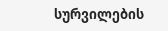სურვილების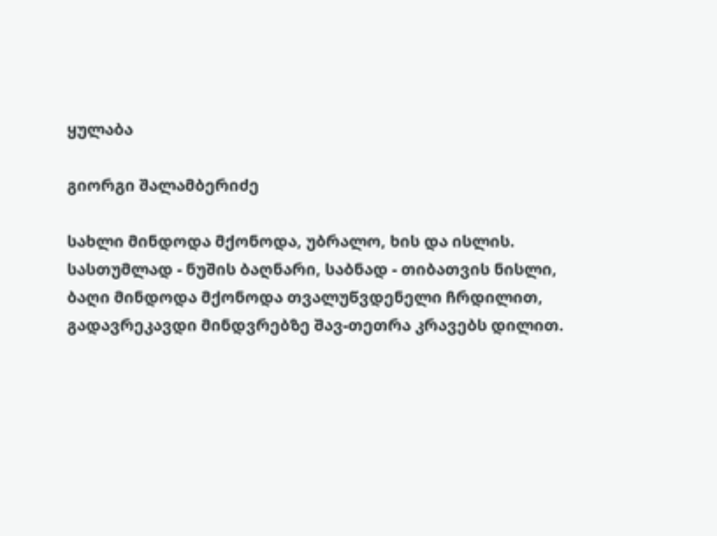ყულაბა

გიორგი შალამბერიძე

სახლი მინდოდა მქონოდა, უბრალო, ხის და ისლის.
სასთუმლად - ნუშის ბაღნარი, საბნად - თიბათვის ნისლი,
ბაღი მინდოდა მქონოდა თვალუწვდენელი ჩრდილით,
გადავრეკავდი მინდვრებზე შავ-თეთრა კრავებს დილით.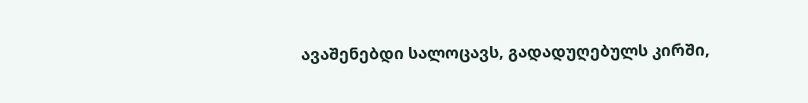ავაშენებდი სალოცავს, გადადუღებულს კირში,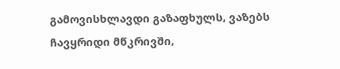გამოვისხლავდი გაზაფხულს, ვაზებს ჩავყრიდი მწკრივში,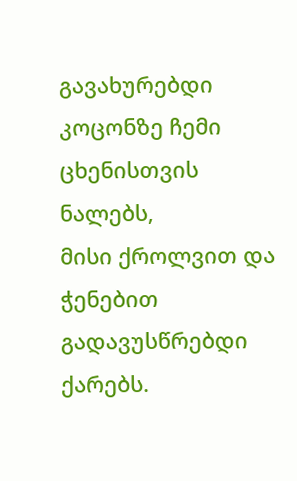გავახურებდი კოცონზე ჩემი ცხენისთვის ნალებს,
მისი ქროლვით და ჭენებით გადავუსწრებდი ქარებს.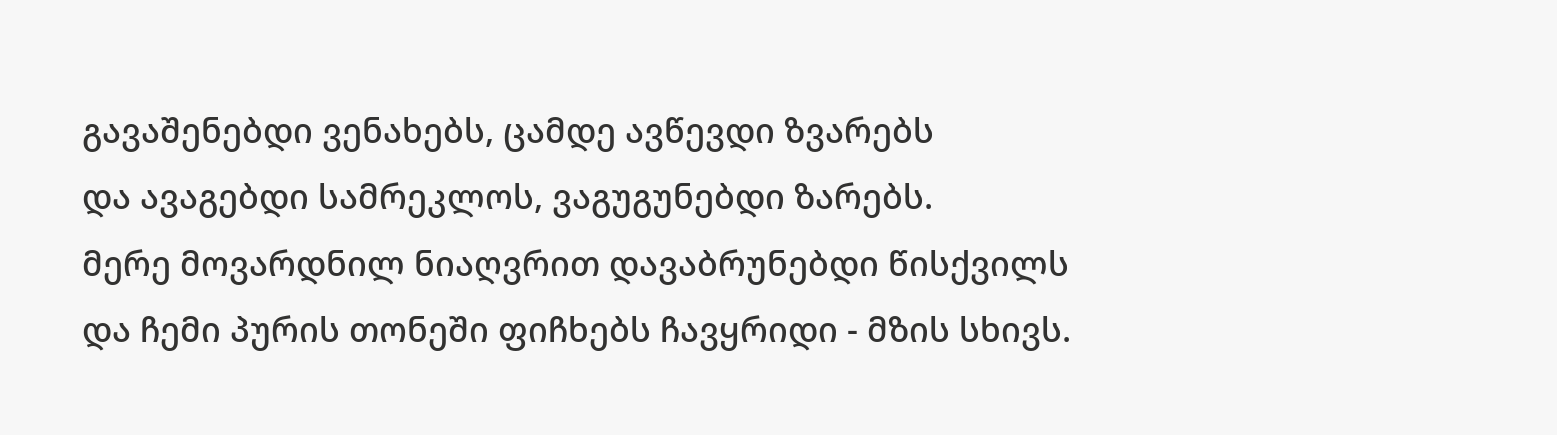გავაშენებდი ვენახებს, ცამდე ავწევდი ზვარებს
და ავაგებდი სამრეკლოს, ვაგუგუნებდი ზარებს.
მერე მოვარდნილ ნიაღვრით დავაბრუნებდი წისქვილს
და ჩემი პურის თონეში ფიჩხებს ჩავყრიდი - მზის სხივს.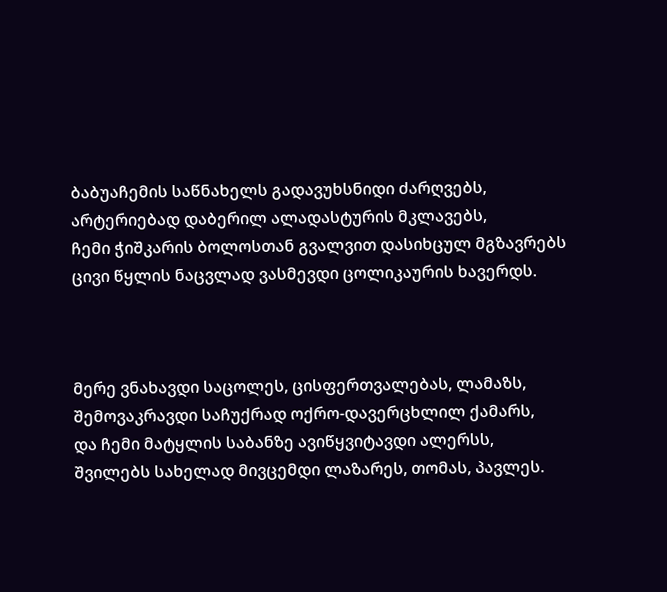ბაბუაჩემის საწნახელს გადავუხსნიდი ძარღვებს,
არტერიებად დაბერილ ალადასტურის მკლავებს,
ჩემი ჭიშკარის ბოლოსთან გვალვით დასიხცულ მგზავრებს
ცივი წყლის ნაცვლად ვასმევდი ცოლიკაურის ხავერდს.



მერე ვნახავდი საცოლეს, ცისფერთვალებას, ლამაზს,
შემოვაკრავდი საჩუქრად ოქრო-დავერცხლილ ქამარს,
და ჩემი მატყლის საბანზე ავიწყვიტავდი ალერსს,
შვილებს სახელად მივცემდი ლაზარეს, თომას, პავლეს.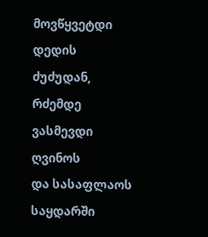მოვწყვეტდი დედის ძუძუდან, რძემდე ვასმევდი ღვინოს
და სასაფლაოს საყდარში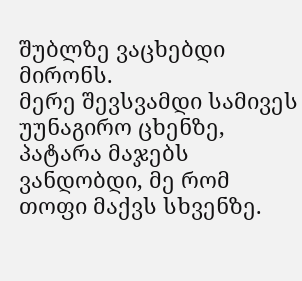შუბლზე ვაცხებდი მირონს.
მერე შევსვამდი სამივეს უუნაგირო ცხენზე,
პატარა მაჯებს ვანდობდი, მე რომ თოფი მაქვს სხვენზე.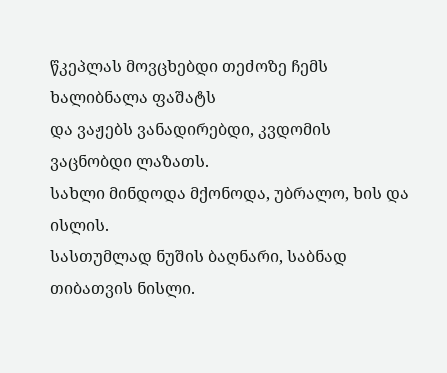წკეპლას მოვცხებდი თეძოზე ჩემს ხალიბნალა ფაშატს
და ვაჟებს ვანადირებდი, კვდომის ვაცნობდი ლაზათს.
სახლი მინდოდა მქონოდა, უბრალო, ხის და ისლის.
სასთუმლად ნუშის ბაღნარი, საბნად თიბათვის ნისლი.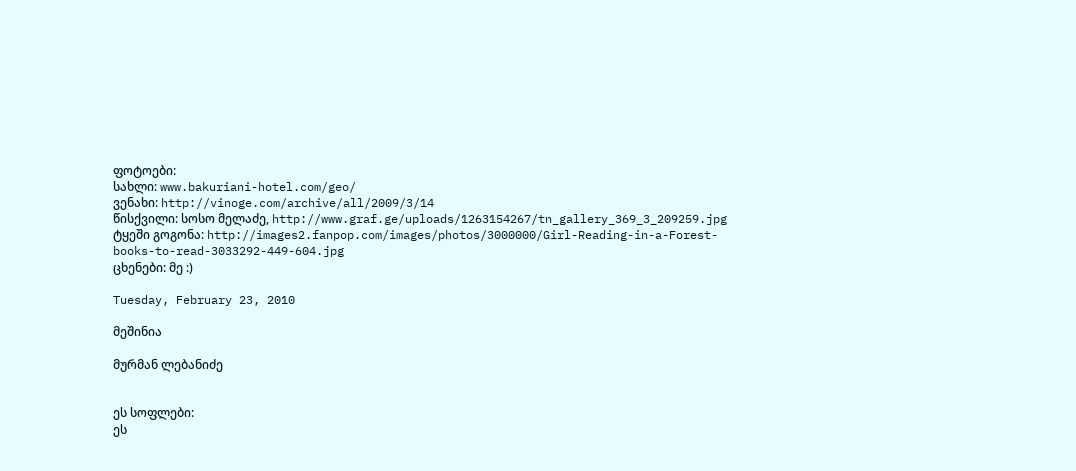ფოტოები:
სახლი: www.bakuriani-hotel.com/geo/
ვენახი: http://vinoge.com/archive/all/2009/3/14
წისქვილი: სოსო მელაძე, http://www.graf.ge/uploads/1263154267/tn_gallery_369_3_209259.jpg
ტყეში გოგონა: http://images2.fanpop.com/images/photos/3000000/Girl-Reading-in-a-Forest-books-to-read-3033292-449-604.jpg
ცხენები: მე :)

Tuesday, February 23, 2010

მეშინია

მურმან ლებანიძე


ეს სოფლები:
ეს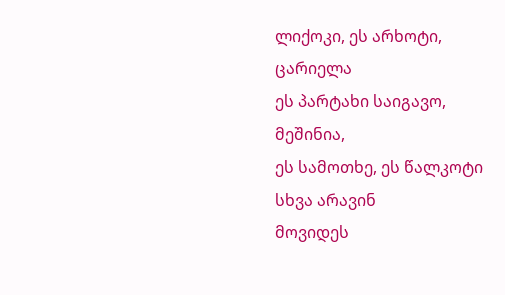ლიქოკი, ეს არხოტი,
ცარიელა
ეს პარტახი საიგავო,
მეშინია,
ეს სამოთხე, ეს წალკოტი
სხვა არავინ
მოვიდეს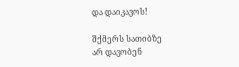და დაიკავოს!

შქმერს სათიბზე
არ დავობენ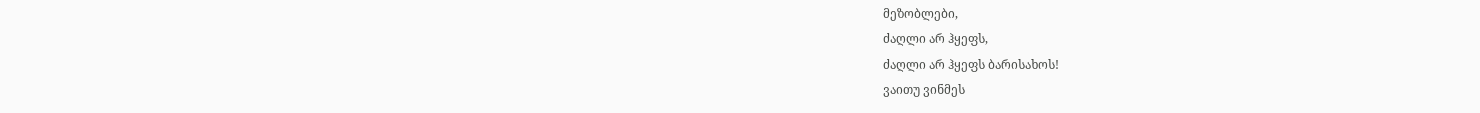მეზობლები,
ძაღლი არ ჰყეფს,
ძაღლი არ ჰყეფს ბარისახოს!
ვაითუ ვინმეს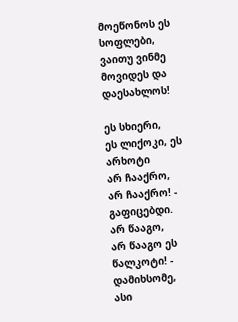მოეწონოს ეს სოფლები,
ვაითუ ვინმე
მოვიდეს და დაესახლოს!

ეს სხიერი,
ეს ლიქოკი, ეს არხოტი
არ ჩააქრო,
არ ჩააქრო! - გაფიცებდი.
არ წააგო,
არ წააგო ეს წალკოტი! -
დამიხსომე,
ასი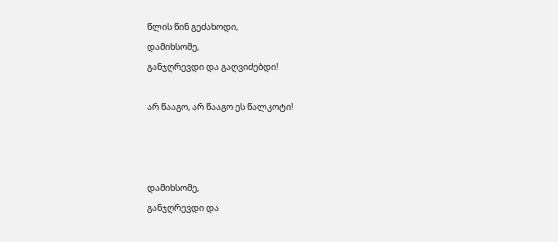წლის წინ გეძახოდი,
დამიხსომე,
განჯღრევდი და გაღვიძებდი!

არ წააგო, არ წააგო ეს წალკოტი!



დამიხსომე,
განჯღრევდი და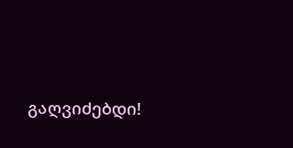გაღვიძებდი!